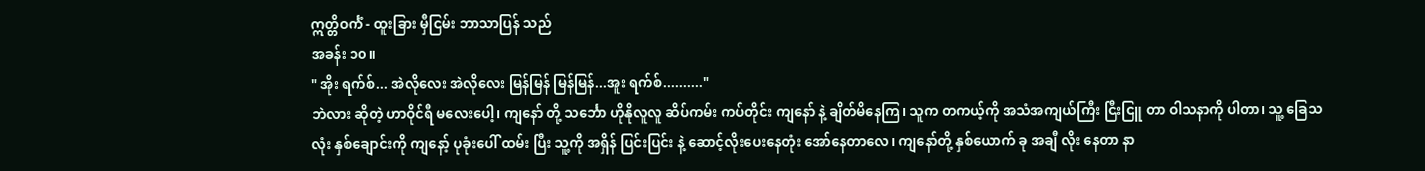ဣတ္တိဝင်္ကံ - ထူးခြား မှီငြမ်း ဘာသာပြန် သည်
အခန်း ၁၀။
" အိုး ရက်စ်... အဲလိုလေး အဲလိုလေး မြန်မြန် မြန်မြန်...အူး ရက်စ်.........."
ဘဲလား ဆိုတဲ့ ဟာဝိုင်ရီ မလေးပေါ့၊ ကျနော် တို့ သင်္ဘော ဟိုနိုလူလူ ဆိပ်ကမ်း ကပ်တိုင်း ကျနော် နဲ့ ချိတ်မိနေကြ၊ သူက တကယ့်ကို အသံအကျယ်ကြီး ငြီးငြူ တာ ဝါသနာကို ပါတာ၊ သူ့ ခြေသလုံး နှစ်ချောင်းကို ကျနော့် ပုခုံးပေါ် ထမ်း ပြီး သူ့ကို အရှိန် ပြင်းပြင်း နဲ့ ဆောင့်လိုးပေးနေတုံး အော်နေတာလေ၊ ကျနော်တို့ နှစ်ယောက် ခု အချီ လိုး နေတာ နာ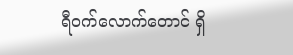ရီဝက်လောက်တောင် ရှိ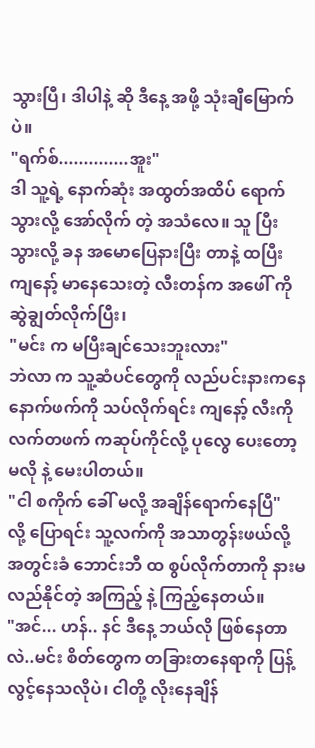သွားပြီ၊ ဒါပါနဲ့ ဆို ဒီနေ့ အဖို့ သုံးချီမြောက်ပဲ။
"ရက်စ်..............အူး"
ဒါ သူ့ရဲ့ နောက်ဆုံး အထွတ်အထိပ် ရောက်သွားလို့ အော်လိုက် တဲ့ အသံလေ။ သူ ပြီးသွားလို့ ခန အမောပြေနားပြီး တာနဲ့ ထပြီး ကျနော့် မာနေသေးတဲ့ လီးတန်က အဖေါ် ကို ဆွဲချွတ်လိုက်ပြီး၊
"မင်း က မပြီးချင်သေးဘူးလား"
ဘဲလာ က သူ့ဆံပင်တွေကို လည်ပင်းနားကနေ နောက်ဖက်ကို သပ်လိုက်ရင်း ကျနော့် လီးကို လက်တဖက် ကဆုပ်ကိုင်လို့ ပုလွေ ပေးတော့ မလို နဲ့ မေးပါတယ်။
"ငါ စကိုက် ခေါ် မလို့ အချိန်ရောက်နေပြီ"
လို့ ပြောရင်း သူ့လက်ကို အသာတွန်းဖယ်လို့ အတွင်းခံ ဘောင်းဘီ ထ စွပ်လိုက်တာကို နားမလည်နိုင်တဲ့ အကြည့် နဲ့ ကြည့်နေတယ်။
"အင်... ဟန်.. နင် ဒီနေ့ ဘယ်လို ဖြစ်နေတာလဲ..မင်း စိတ်တွေက တခြားတနေရာကို ပြန့်လွင့်နေသလိုပဲ၊ ငါတို့ လိုးနေချိန်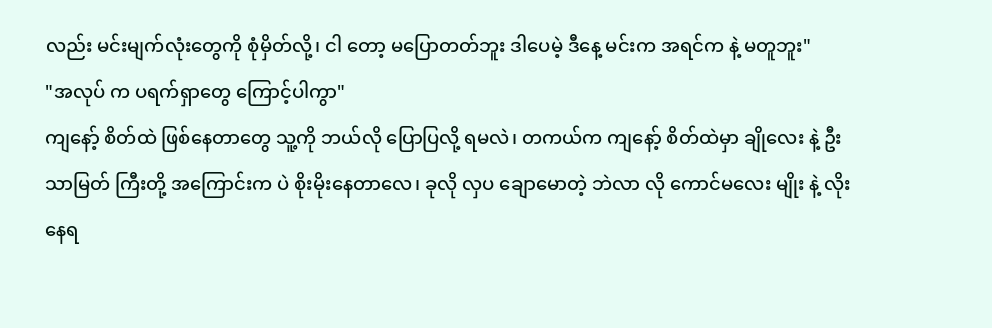လည်း မင်းမျက်လုံးတွေကို စုံမှိတ်လို့၊ ငါ တော့ မပြောတတ်ဘူး ဒါပေမဲ့ ဒီနေ့ မင်းက အရင်က နဲ့ မတူဘူး"
"အလုပ် က ပရက်ရှာတွေ ကြောင့်ပါကွာ"
ကျနော့် စိတ်ထဲ ဖြစ်နေတာတွေ သူ့ကို ဘယ်လို ပြောပြလို့ ရမလဲ၊ တကယ်က ကျနော့် စိတ်ထဲမှာ ချိုလေး နဲ့ ဦးသာမြတ် ကြီးတို့ အကြောင်းက ပဲ စိုးမိုးနေတာလေ၊ ခုလို လှပ ချောမောတဲ့ ဘဲလာ လို ကောင်မလေး မျိုး နဲ့ လိုးနေရ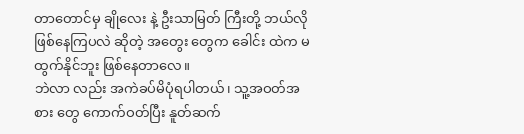တာတောင်မှ ချိုလေး နဲ့ ဦးသာမြတ် ကြီးတို့ ဘယ်လို ဖြစ်နေကြပလဲ ဆိုတဲ့ အတွေး တွေက ခေါင်း ထဲက မထွက်နိုင်ဘူး ဖြစ်နေတာလေ။
ဘဲလာ လည်း အကဲခပ်မိပုံရပါတယ်၊ သူ့အဝတ်အစား တွေ ကောက်ဝတ်ပြီး နူတ်ဆက်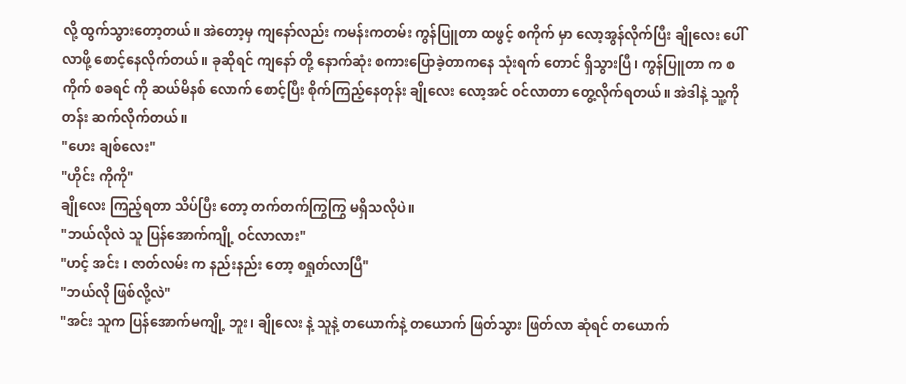လို့ ထွက်သွားတော့တယ်။ အဲတော့မှ ကျနော်လည်း ကမန်းကတမ်း ကွန်ပြူတာ ထဖွင့် စကိုက် မှာ လော့အွန်လိုက်ပြီး ချိုလေး ပေါ်လာဖို့ စောင့်နေလိုက်တယ်။ ခုဆိုရင် ကျနော် တို့ နောက်ဆုံး စကားပြောခဲ့တာကနေ သုံးရက် တောင် ရှိသွားပြီ၊ ကွန်ပြူတာ က စကိုက် စခရင် ကို ဆယ်မိနစ် လောက် စောင့်ပြီး စိုက်ကြည့်နေတုန်း ချိုလေး လော့အင် ဝင်လာတာ တွေ့လိုက်ရတယ်။ အဲဒါနဲ့ သူ့ကို တန်း ဆက်လိုက်တယ်။
"ဟေး ချစ်လေး"
"ဟိုင်း ကိုကို"
ချိုလေး ကြည့်ရတာ သိပ်ပြီး တော့ တက်တက်ကြွကြွ မရှိသလိုပဲ။
"ဘယ်လိုလဲ သူ ပြန်အောက်ကျို့ ဝင်လာလား"
"ဟင့် အင်း ၊ ဇာတ်လမ်း က နည်းနည်း တော့ စရှုတ်လာပြီ"
"ဘယ်လို ဖြစ်လို့လဲ"
"အင်း သူက ပြန်အောက်မကျို့ ဘူး၊ ချိုလေး နဲ့ သူနဲ့ တယောက်နဲ့ တယောက် ဖြတ်သွား ဖြတ်လာ ဆုံရင် တယောက်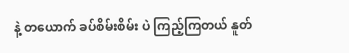နဲ့ တယောက် ခပ်စိမ်းစိမ်း ပဲ ကြည့်ကြတယ် နူတ်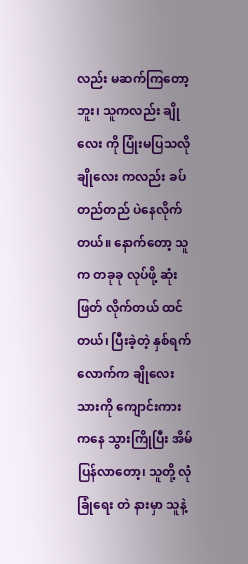လည်း မဆက်ကြတော့ဘူး၊ သူကလည်း ချိုလေး ကို ပြုံးမပြသလို ချိုလေး ကလည်း ခပ်တည်တည် ပဲနေလိုက်တယ်။ နောက်တော့ သူက တခုခု လုပ်ဖို့ ဆုံးဖြတ် လိုက်တယ် ထင်တယ်၊ ပြီးခဲ့တဲ့ နှစ်ရက်လောက်က ချိုလေး သားကို ကျောင်းကား ကနေ သွားကြိုပြီး အိမ် ပြန်လာတော့၊ သူတို့ လုံခြုံရေး တဲ နားမှာ သူနဲ့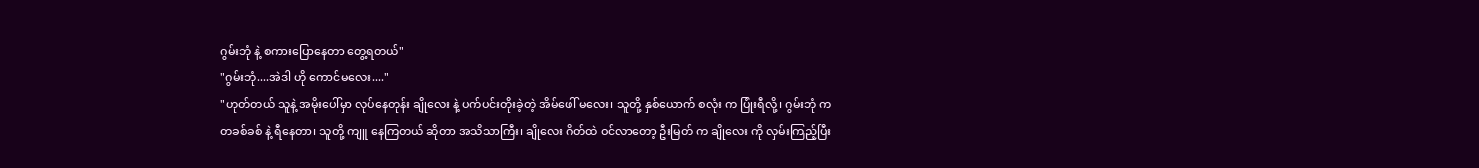ဂွမ်းဘုံ နဲ့ စကားပြောနေတာ တွေ့ရတယ်"
"ဂွမ်းဘုံ....အဲဒါ ဟို ကောင်မလေး...."
"ဟုတ်တယ် သူနဲ့ အမိုးပေါ်မှာ လုပ်နေတုန်း ချိုလေး နဲ့ ပက်ပင်းတိုးခဲ့တဲ့ အိမ်ဖေါ် မလေး၊ သူတို့ နှစ်ယောက် စလုံး က ပြုံးရီလို့၊ ဂွမ်းဘုံ က တခစ်ခစ် နဲ့ ရီနေတာ၊ သူတို့ ကျူ နေကြတယ် ဆိုတာ အသိသာကြီး၊ ချိုလေး ဂိတ်ထဲ ဝင်လာတော့ ဦးမြတ် က ချိုလေး ကို လှမ်းကြည့်ပြီး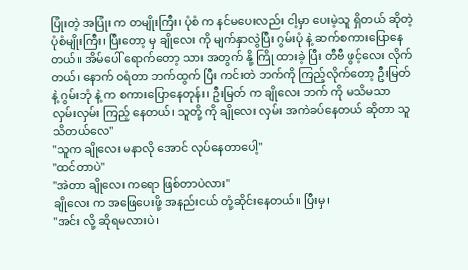ပြုံးတဲ့ အပြုံး က တမျိုးကြီး၊ ပုံစံ က နင်မပေးလည်း ငါ့မှာ ပေးမဲ့သူ ရှိတယ် ဆိုတဲ့ ပုံစံမျိုးကြီး၊ ပြီးတော့ မှ ချိုလေး ကို မျက်နှာလွဲပြီး ဂွမ်းပုံ နဲ့ ဆက်စကားပြောနေတယ်။ အိမ်ပေါ် ရောက်တော့ သား အတွက် နို့ ကြို ထားခဲ့ ပြီး တီဗီ ဖွင့်လေး လိုက်တယ်၊ နောက် ဝရံတာ ဘက်ထွက် ပြီး ကင်းတဲ ဘက်ကို ကြည့်လိုက်တော့ ဦးမြတ် နဲ့ ဂွမ်းဘုံ နဲ့ က စကားပြောနေတုန်း၊ ဦးမြတ် က ချိုလေး ဘက် ကို မသိမသာ လှမ်းလှမ်း ကြည့် နေတယ်၊ သူတို့ ကို ချိုလေး လှမ်း အကဲခပ်နေတယ် ဆိုတာ သူသိတယ်လေ"
"သူက ချိုလေး မနာလို အောင် လုပ်နေတာပေါ့"
"ထင်တာပဲ"
"အဲတာ ချိုလေး ကရော ဖြစ်တာပဲလား"
ချိုလေး က အဖြေပေးဖို့ အနည်းငယ် တုံ့ဆိုင်းနေတယ်။ ပြီးမှ၊
"အင်း လို့ ဆိုရမလားပဲ၊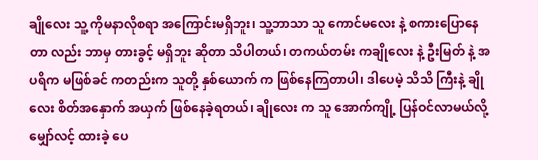ချိုလေး သူ့ ကိုမနာလိုစရာ အကြောင်းမရှိဘူး၊ သူ့ဘာသာ သူ ကောင်မလေး နဲ့ စကားပြောနေတာ လည်း ဘာမှ တားခွင့် မရှိဘူး ဆိုတာ သိပါတယ်၊ တကယ်တမ်း ကချိုလေး နဲ့ ဦးမြတ် နဲ့ အပရိက မဖြစ်ခင် ကတည်းက သူတို့ နှစ်ယောက် က ဖြစ်နေကြတာပါ၊ ဒါပေမဲ့ သိသိ ကြီးနဲ့ ချိုလေး စိတ်အနှောက် အယှက် ဖြစ်နေခဲ့ရတယ်၊ ချိုလေး က သူ အောက်ကျို့ ပြန်ဝင်လာမယ်လို့ မျှော်လင့် ထားခဲ့ ပေ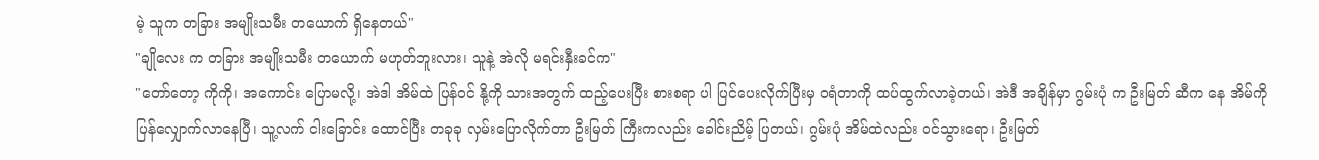မဲ့ သူက တခြား အမျိုးသမီး တယောက် ရှိနေတယ်"
"ချိုလေး က တခြား အမျိုးသမီး တယောက် မဟုတ်ဘူးလား၊ သူနဲ့ အဲလို မရင်းနှီးခင်က"
"တော်တော့ ကိုကို၊ အကောင်း ပြောမလို့၊ အဲဒါ အိမ်ထဲ ပြန်ဝင် နို့ကို သားအတွက် ထည့်ပေးပြီး စားစရာ ပါ ပြင်ပေးလိုက်ပြီးမှ ဝရံတာကို ထပ်ထွက်လာခဲ့တယ်၊ အဲဒီ အချိန်မှာ ဂွမ်းပုံ က ဦးမြတ် ဆီက နေ အိမ်ကို ပြန်လျှောက်လာနေပြီ၊ သူ့လက် ငါးခြောင်း ထောင်ပြီး တခုခု လှမ်းပြောလိုက်တာ ဦးမြတ် ကြီးကလည်း ခေါင်းညိမ့် ပြတယ်၊ ဂွမ်းပုံ အိမ်ထဲလည်း ဝင်သွားရော၊ ဦးမြတ်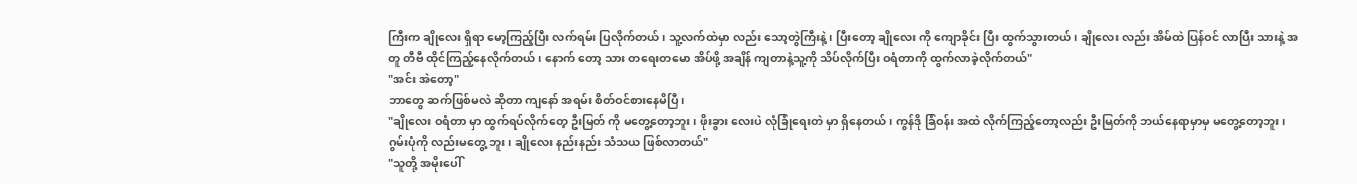ကြီးက ချိုလေး ရှိရာ မော့ကြည့်ပြီး လက်ရမ်း ပြလိုက်တယ်၊ သူ့လက်ထဲမှာ လည်း သော့တွဲကြီးနဲ့၊ ပြီးတော့ ချိုလေး ကို ကျောခိုင်း ပြီး ထွက်သွားတယ်၊ ချိုလေး လည်း အိမ်ထဲ ပြန်ဝင် လာပြီး သားနဲ့ အတူ တီဗီ ထိုင်ကြည့်နေလိုက်တယ်၊ နောက် တော့ သား တရေးတမော အိပ်ဖို့ အချိန် ကျတာနဲ့သူ့ကို သိပ်လိုက်ပြီး ဝရံတာကို ထွက်လာခဲ့လိုက်တယ်"
"အင်း အဲတော့"
ဘာတွေ ဆက်ဖြစ်မလဲ ဆိုတာ ကျနော် အရမ်း စိတ်ဝင်စားနေမိပြီ၊
"ချိုလေး ဝရံတာ မှာ ထွက်ရပ်လိုက်တေ့ ဦးမြတ် ကို မတွေ့တော့ဘူး၊ ဖိုးခွား လေးပဲ လုံခြုံရေးတဲ မှာ ရှိနေတယ်၊ ကွန်ဒို ခြံဝန်း အထဲ လိုက်ကြည့်တော့လည်း ဦးမြတ်ကို ဘယ်နေရာမှာမှ မတွေ့တော့ဘူး၊ ဂွမ်းပုံကို လည်းမတွေ့ ဘူး၊ ချိုလေး နည်းနည်း သံသယ ဖြစ်လာတယ်"
"သူတို့ အမိုးပေါ်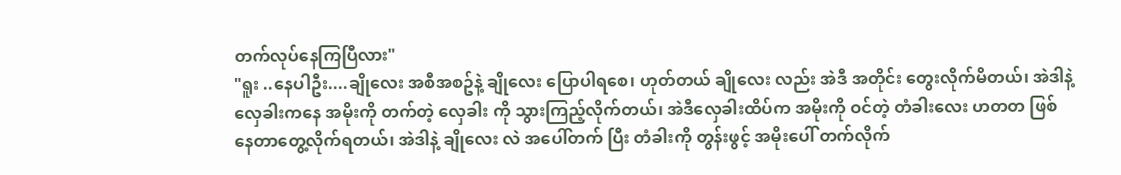တက်လုပ်နေကြပြီလား"
"ရူး ..နေပါဦး....ချိုလေး အစီအစဥ်နဲ့ ချိုလေး ပြောပါရစေ၊ ဟုတ်တယ် ချိုလေး လည်း အဲဒီ အတိုင်း တွေးလိုက်မိတယ်၊ အဲဒါနဲ့ လှေခါးကနေ အမိုးကို တက်တဲ့ လှေခါး ကို သွားကြည့်လိုက်တယ်၊ အဲဒီလှေခါးထိပ်က အမိုးကို ဝင်တဲ့ တံခါးလေး ဟတတ ဖြစ်နေတာတွေ့လိုက်ရတယ်၊ အဲဒါနဲ့ ချိုလေး လဲ အပေါ်တက် ပြီး တံခါးကို တွန်းဖွင့် အမိုးပေါ် တက်လိုက်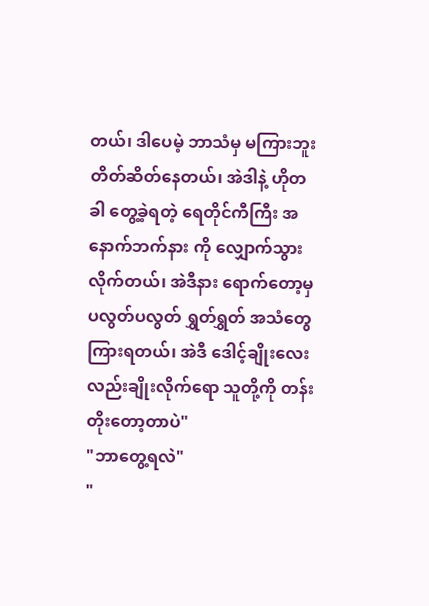တယ်၊ ဒါပေမဲ့ ဘာသံမှ မကြားဘူး တိတ်ဆိတ်နေတယ်၊ အဲဒါနဲ့ ဟိုတခါ တွေ့ခဲ့ရတဲ့ ရေတိုင်ကီကြီး အနောက်ဘက်နား ကို လျှောက်သွားလိုက်တယ်၊ အဲဒီနား ရောက်တော့မှ ပလွတ်ပလွတ် ရွှတ်ရွှတ် အသံတွေ ကြားရတယ်၊ အဲဒီ ဒေါင့်ချိုးလေး လည်းချိုးလိုက်ရော သူတို့ကို တန်းတိုးတော့တာပဲ"
"ဘာတွေ့ရလဲ"
"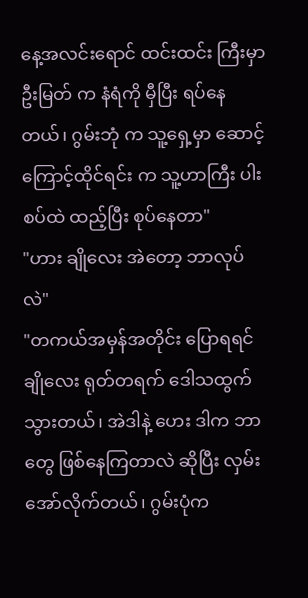နေ့အလင်းရောင် ထင်းထင်း ကြီးမှာ ဦးမြတ် က နံရံကို မှီပြီး ရပ်နေတယ်၊ ဂွမ်းဘုံ က သူ့ရှေ့မှာ ဆောင့်ကြောင့်ထိုင်ရင်း က သူ့ဟာကြီး ပါးစပ်ထဲ ထည့်ပြီး စုပ်နေတာ"
"ဟား ချိုလေး အဲတော့ ဘာလုပ်လဲ"
"တကယ်အမှန်အတိုင်း ပြောရရင် ချိုလေး ရုတ်တရက် ဒေါသထွက်သွားတယ်၊ အဲဒါနဲ့ ဟေး ဒါက ဘာတွေ ဖြစ်နေကြတာလဲ ဆိုပြီး လှမ်းအော်လိုက်တယ်၊ ဂွမ်းပုံက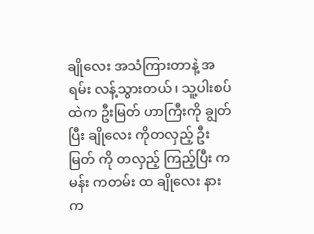ချိုလေး အသံကြားတာနဲ့ အရမ်း လန့်သွားတယ်၊ သူ့ပါးစပ်ထဲက ဦးမြတ် ဟာကြီးကို ချွတ်ပြီး ချိုလေး ကိုတလှည့် ဦးမြတ် ကို တလှည့် ကြည့်ပြီး ကမန်း ကတမ်း ထ ချိုလေး နားက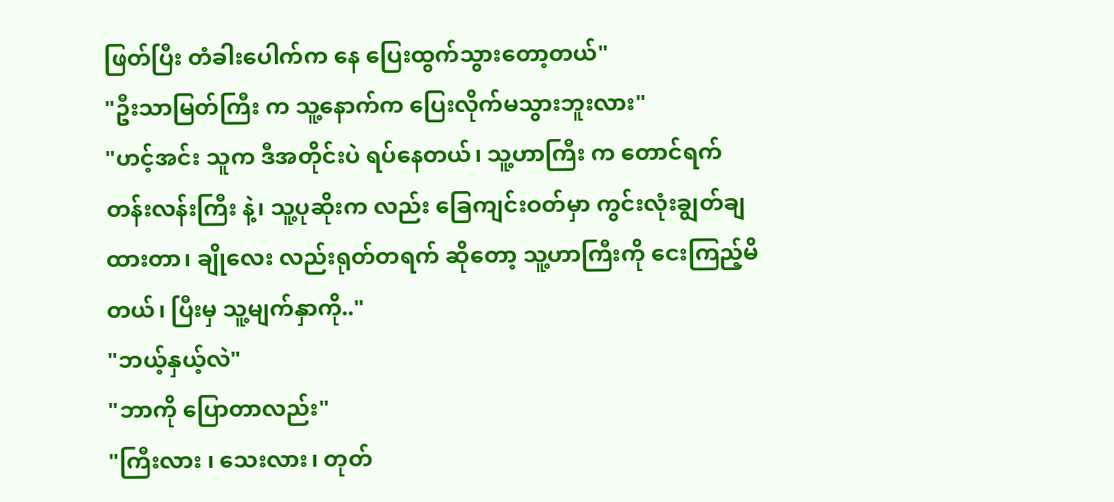ဖြတ်ပြီး တံခါးပေါက်က နေ ပြေးထွက်သွားတော့တယ်"
"ဦးသာမြတ်ကြီး က သူ့နောက်က ပြေးလိုက်မသွားဘူးလား"
"ဟင့်အင်း သူက ဒီအတိုင်းပဲ ရပ်နေတယ်၊ သူ့ဟာကြီး က တောင်ရက် တန်းလန်းကြီး နဲ့၊ သူ့ပုဆိုးက လည်း ခြေကျင်းဝတ်မှာ ကွင်းလုံးချွတ်ချထားတာ၊ ချိုလေး လည်းရုတ်တရက် ဆိုတော့ သူ့ဟာကြီးကို ငေးကြည့်မိတယ်၊ ပြီးမှ သူ့မျက်နှာကို.."
"ဘယ့်နှယ့်လဲ"
"ဘာကို ပြောတာလည်း"
"ကြီးလား ၊ သေးလား၊ တုတ်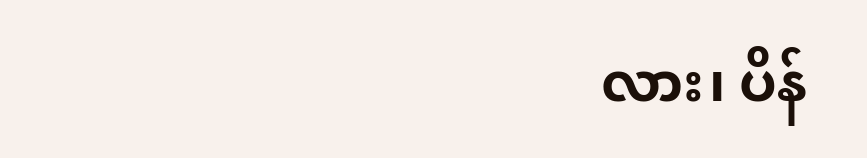လား၊ ပိန်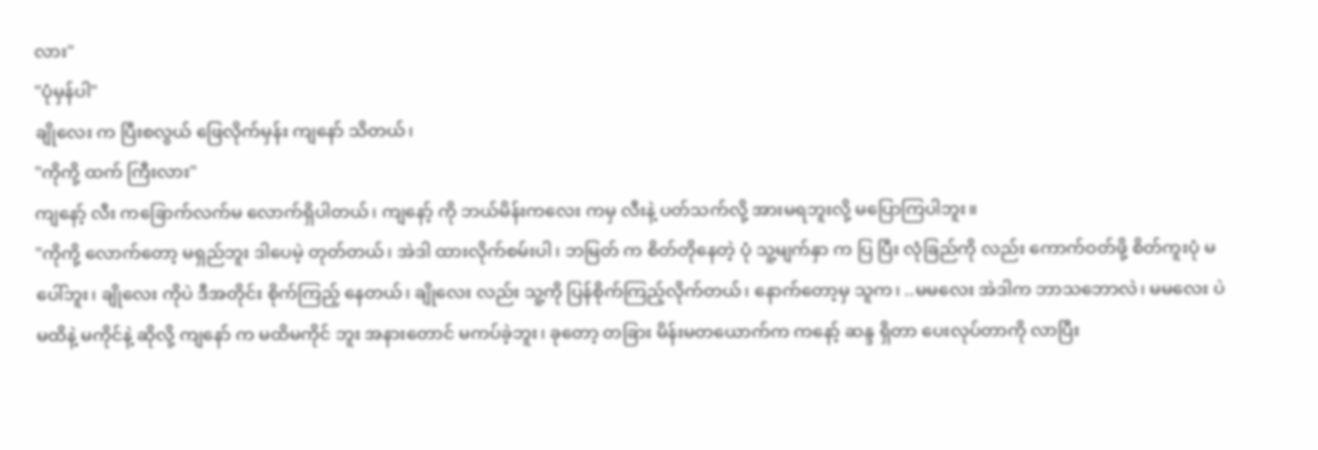လား"
"ပုံမှန်ပါ"
ချိုလေး က ပြီးစလွယ် ဖြေလိုက်မှန်း ကျနော် သိတယ်၊
"ကိုကို့ ထက် ကြီးလား"
ကျနော့် လီး ကခြောက်လက်မ လောက်ရှိပါတယ်၊ ကျနော့် ကို ဘယ်မိန်းကလေး ကမှ လီးနဲ့ ပတ်သက်လို့ အားမရဘူးလို့ မပြောကြပါဘူး။
"ကိုကို့ လောက်တော့ မရှည်ဘူး ဒါပေမဲ့ တုတ်တယ်၊ အဲဒါ ထားလိုက်စမ်းပါ၊ ဘမြတ် က စိတ်တိုနေတဲ့ ပုံ သူ့မျက်နှာ က ပြ ပြီး လုံခြည်ကို လည်း ကောက်ဝတ်ဖို့ စိတ်ကူးပုံ မပေါ်ဘူး၊ ချိုလေး ကိုပဲ ဒီအတိုင်း စိုက်ကြည့် နေတယ်၊ ချိုလေး လည်း သူ့ကို ပြန်စိုက်ကြည့်လိုက်တယ်၊ နောက်တော့မှ သူက၊ ..မမလေး အဲဒါက ဘာသဘောလဲ၊ မမလေး ပဲ မထိနဲ့ မကိုင်နဲ့ ဆိုလို့ ကျနော် က မထိမကိုင် ဘူး အနားတောင် မကပ်ခဲ့ဘူး၊ ခုတော့ တခြား မိန်းမတယောက်က ကနော့် ဆန္ဒ ရှိတာ ပေးလုပ်တာကို လာပြီး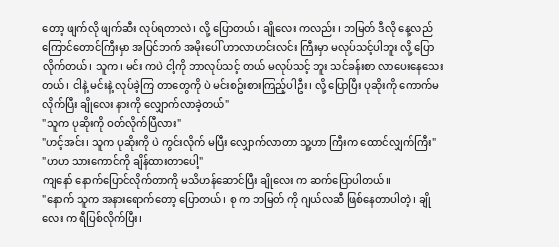တော့ ဖျက်လို ဖျက်ဆီး လုပ်ရတာလဲ၊ လို့ ပြောတယ်၊ ချိုလေး ကလည်း ၊ ဘမြတ် ဒီလို နေ့လည်ကြောင်တောင်ကြီးမှာ အပြင်ဘက် အမိုးပေါ် ဟာလာဟင်းလင်း ကြီးမှာ မလုပ်သင့်ပါဘူး လို့ ပြောလိုက်တယ်၊ သူက၊ မင်း ကပဲ ငါ့ကို ဘာလုပ်သင့် တယ် မလုပ်သင့် ဘူး သင်ခန်းစာ လာပေးနေသေးတယ်၊ ငါနဲ့ မင်းနဲ့ လုပ်ခဲ့ကြ တာတွေကို ပဲ မင်းစဥ်းစားကြည့်ပါဦး၊ လို့ ပြောပြီး ပုဆိုးကို ကောက်မလိုက်ပြီး ချိုလေး နားကို လျှောက်လာခဲ့တယ်"
"သူက ပုဆိုးကို ဝတ်လိုက်ပြီလား"
"ဟင့်အင်း၊ သူက ပုဆိုးကို ပဲ ကွင်းလိုက် မပြီး လျှောက်လာတာ သူ့ဟာ ကြီးက ထောင်လျှက်ကြီး"
"ဟဟ သားကောင်ကို ချိန်ထားတာပေါ့"
ကျနော် နောက်ပြောင်လိုက်တာကို မသိဟန်ဆောင်ပြီး ချိုလေး က ဆက်ပြောပါတယ်။
"နောက် သူက အနားရောက်တော့ ပြောတယ်၊ စု က ဘမြတ် ကို ဂျယ်လဆီ ဖြစ်နေတာပါတဲ့၊ ချိုလေး က ရီပြစ်လိုက်ပြီး၊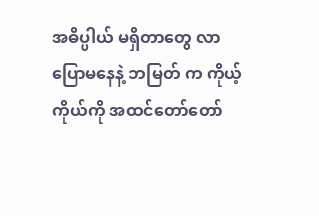အဓိပ္ပါယ် မရှိတာတွေ လာပြောမနေနဲ့ ဘမြတ် က ကိုယ့်ကိုယ်ကို အထင်တော်တော်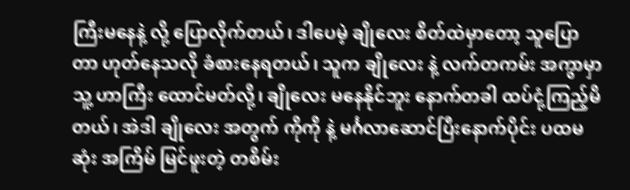ကြီးမနေနဲ့ လို့ ပြောလိုက်တယ်၊ ဒါပေမဲ့ ချိုလေး စိတ်ထဲမှာတော့ သူပြောတာ ဟုတ်နေသလို ခံစားနေရတယ်၊ သူက ချိုလေး နဲ့ လက်တကမ်း အကွာမှာ သူ့ ဟာကြီး ထောင်မတ်လို့၊ ချိုလေး မနေနိုင်ဘူး နောက်တခါ ထပ်ငုံ့ကြည့်မိတယ်၊ အဲဒါ ချိုလေး အတွက် ကိုကို နဲ့ မင်္ဂလာဆောင်ပြီးနောက်ပိုင်း ပထမဆုံး အကြိမ် မြင်ဖူးတဲ့ တစိမ်း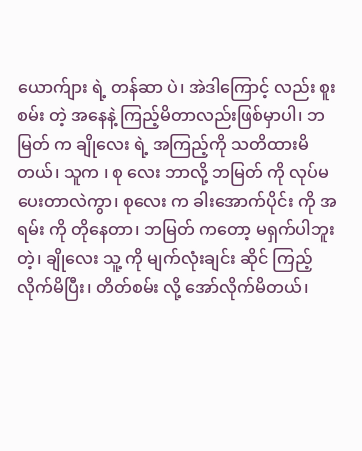ယောက်ျား ရဲ့ တန်ဆာ ပဲ၊ အဲဒါကြောင့် လည်း စူးစမ်း တဲ့ အနေနဲ့ ကြည့်မိတာလည်းဖြစ်မှာပါ၊ ဘမြတ် က ချိုလေး ရဲ့ အကြည့်ကို သတိထားမိတယ်၊ သူက ၊ စု လေး ဘာလို့ ဘမြတ် ကို လုပ်မပေးတာလဲကွာ၊ စုလေး က ခါးအောက်ပိုင်း ကို အရမ်း ကို တိုနေတာ၊ ဘမြတ် ကတော့ မရှက်ပါဘူးတဲ့၊ ချိုလေး သူ့ ကို မျက်လုံးချင်း ဆိုင် ကြည့်လိုက်မိပြီး၊ တိတ်စမ်း လို့ အော်လိုက်မိတယ်၊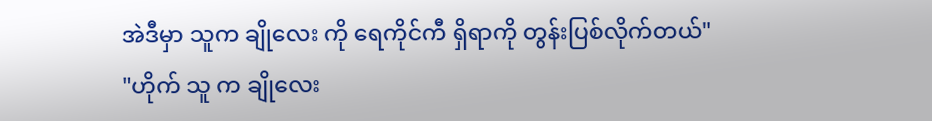အဲဒီမှာ သူက ချိုလေး ကို ရေကိုင်ကီ ရှိရာကို တွန်းပြစ်လိုက်တယ်"
"ဟိုက် သူ က ချိုလေး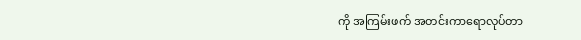ကို အကြမ်းဖက် အတင်းကာရောလုပ်တာ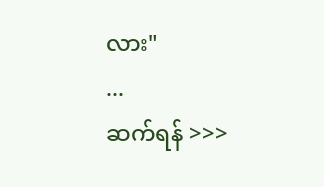လား"
...
ဆက်ရန် >>>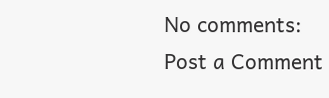No comments:
Post a Comment